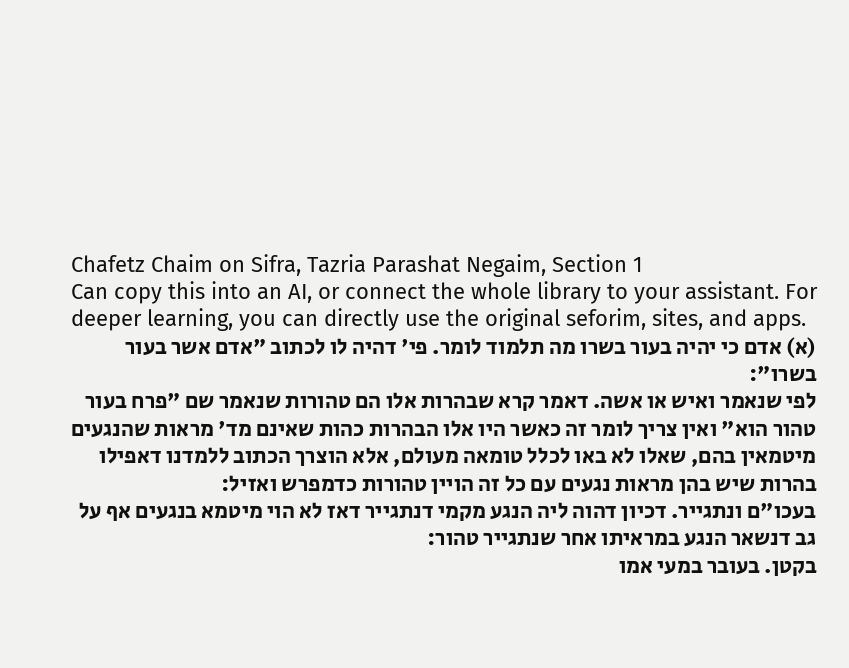Chafetz Chaim on Sifra, Tazria Parashat Negaim, Section 1
Can copy this into an AI, or connect the whole library to your assistant. For deeper learning, you can directly use the original seforim, sites, and apps.
(א) אדם כי יהיה בעור בשרו מה תלמוד לומר. פי' דהיה לו לכתוב "אדם אשר בעור בשרו":
לפי שנאמר ואיש או אשה. דאמר קרא שבהרות אלו הם טהורות שנאמר שם "פרח בעור טהור הוא" ואין צריך לומר זה כאשר היו אלו הבהרות כהות שאינם מד' מראות שהנגעים מיטמאין בהם, שאלו לא באו לכלל טומאה מעולם, אלא הוצרך הכתוב ללמדנו דאפילו בהרות שיש בהן מראות נגעים עם כל זה הויין טהורות כדמפרש ואזיל:
בעכו"ם ונתגייר. דכיון דהוה ליה הנגע מקמי דנתגייר דאז לא הוי מיטמא בנגעים אף על גב דנשאר הנגע במראיתו אחר שנתגייר טהור:
בקטן. בעובר במעי אמו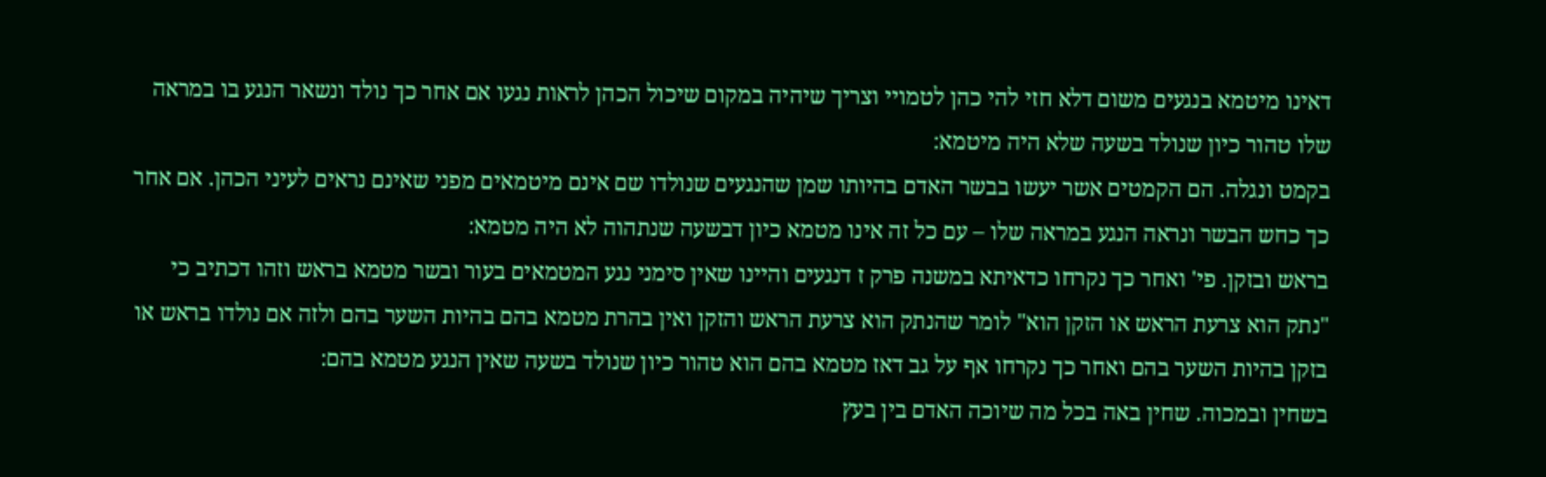דאינו מיטמא בנגעים משום דלא חזי להי כהן לטמויי וצריך שיהיה במקום שיכול הכהן לראות נגעו אם אחר כך נולד ונשאר הנגע בו במראה שלו טהור כיון שנולד בשעה שלא היה מיטמא:
בקמט ונגלה. הם הקמטים אשר יעשו בבשר האדם בהיותו שמן שהנגעים שנולדו שם אינם מיטמאים מפני שאינם נראים לעיני הכהן. אם אחר כך כחש הבשר ונראה הנגע במראה שלו – עם כל זה אינו מטמא כיון דבשעה שנתהוה לא היה מטמא:
בראש ובזקן. פי' ואחר כך נקרחו כדאיתא במשנה פרק ז דנגעים והיינו שאין סימני נגע המטמאים בעור ובשר מטמא בראש וזהו דכתיב כי "נתק הוא צרעת הראש או הזקן הוא" לומר שהנתק הוא צרעת הראש והזקן ואין בהרת מטמא בהם בהיות השער בהם ולזה אם נולדו בראש או בזקן בהיות השער בהם ואחר כך נקרחו אף על גב דאז מטמא בהם הוא טהור כיון שנולד בשעה שאין הנגע מטמא בהם:
בשחין ובמכוה. שחין באה בכל מה שיוכה האדם בין בעץ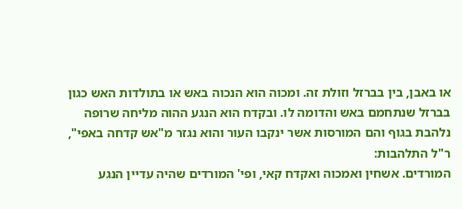או באבן, בין בברזל וזולת זה. ומכוה הוא הנכוה באש או בתולדות האש כגון בברזל שנתחמם באש והדומה לו. ובקדח הוא הנגע ההוה מליחה שרופה נלהבת בגוף והם המורסות אשר ינקבו העור והוא נגזר מ"אש קדחה באפי", ר"ל התלהבות:
המורדים. אשחין ואמכוה ואקדח קאי, ופי' המורדים שהיה עדיין הנגע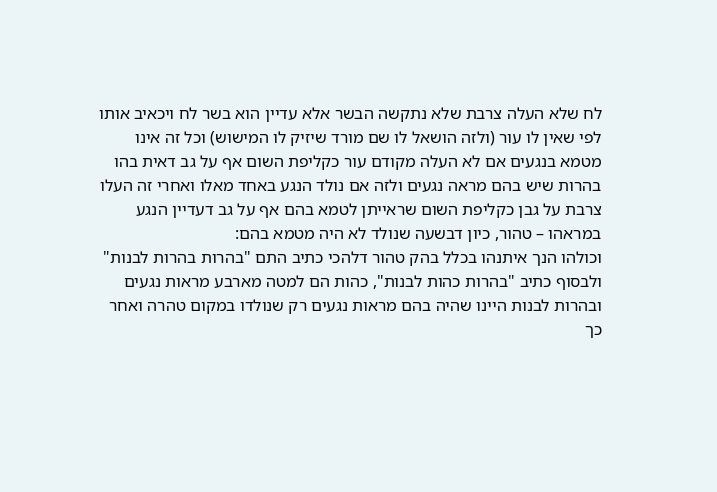לח שלא העלה צרבת שלא נתקשה הבשר אלא עדיין הוא בשר לח ויכאיב אותו לפי שאין לו עור (ולזה הושאל לו שם מורד שיזיק לו המישוש) וכל זה אינו מטמא בנגעים אם לא העלה מקודם עור כקליפת השום אף על גב דאית בהו בהרות שיש בהם מראה נגעים ולזה אם נולד הנגע באחד מאלו ואחרי זה העלו צרבת על גבן כקליפת השום שראייתן לטמא בהם אף על גב דעדיין הנגע במראהו – טהור, כיון דבשעה שנולד לא היה מטמא בהם:
וכולהו הנך איתנהו בכלל בהק טהור דלהכי כתיב התם "בהרות בהרות לבנות" ולבסוף כתיב "בהרות כהות לבנות", כהות הם למטה מארבע מראות נגעים ובהרות לבנות היינו שהיה בהם מראות נגעים רק שנולדו במקום טהרה ואחר כך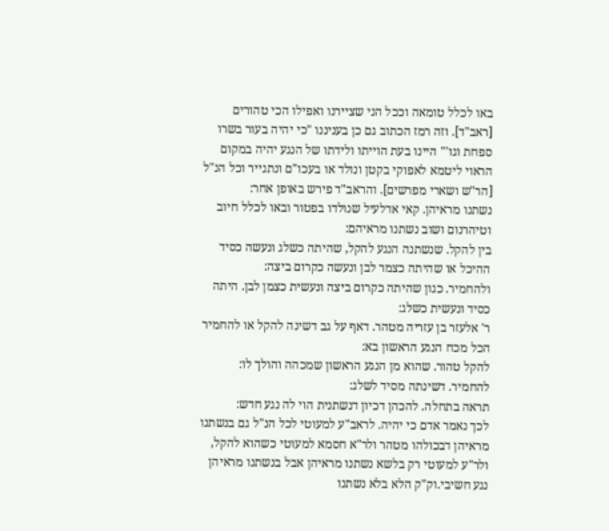באו לכלל טומאה וככל הני שציירנו ואפילו הכי טהורים [ראב"ד]. וזה רמז הכתוב גם כן בעניננו "כי יהיה בעור בשרו ספחת וגו'" היינו בעת הוייתו ולידתו של הנגע יהיה במקום הראוי ליטמא לאפוקי בקטן ונולד או בעכו"ם ונתגייר וכל הנ"ל [הר"ש ושארי מפרשים]. והראב"ד פירש באופן אחר:
נשתנו מראיהן. קאי אדלעיל שנולדו בפטור ובאו לכלל חיוב וטיהרנום ושוב נשתנו מראיהם:
בין להקל. שנשתנה הנגע להקל, שהיתה כשלג ונעשה כסיד ההיכל או שהיתה כצמר לבן ונעשה כקרום ביצה:
ולהחמיר. כגון שהיתה כקרום ביצה ונעשית כצמן לבן. היתה כסיד ונעשית כשלג:
ר' אלעזר בן עזריה מטהר. דאף על גב דשינה להקל או להחמיר הכל מכח הנגע הראשון בא:
להקל טהור. שהוא מן הנגע הראשון שמכהה והולך לו:
להחמיר. דשינתה מסיד לשלג:
תראה בתחלה. להכהן דכיון דנשתנית הוי לה נגע חדש:
לכך נאמר אדם כי יהיה. לראב"ע למעוטי לכל הנ"ל גם בנשתנו מראיהן דבכולהו מטהר ולר"א חסמא למעוטי כשהוא להקל, ולר"ע למעוטי רק בלשא נשתנו מראיהן אבל בנשתנו מראיהן נגע חשיבי.וק"ק הלא בלא נשתנו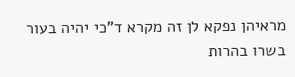מראיהן נפקא לן זה מקרא ד"כי יהיה בעור בשרו בהרות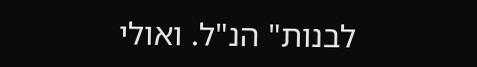לבנות" הנ"ל. ואולי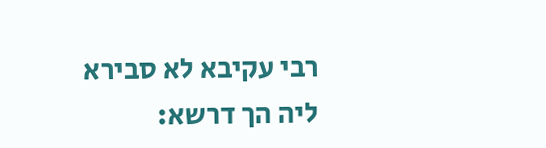רבי עקיבא לא סבירא ליה הך דרשא: